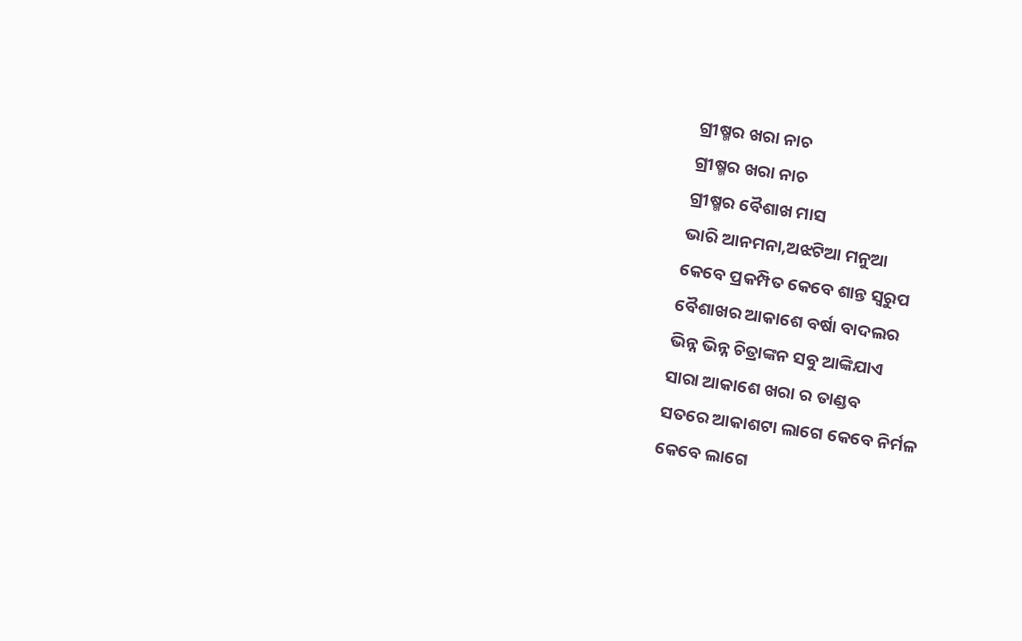ଗ୍ରୀଷ୍ମର ଖରା ନାଚ
ଗ୍ରୀଷ୍ମର ଖରା ନାଚ
ଗ୍ରୀଷ୍ମର ବୈଶାଖ ମାସ
ଭାରି ଆନମନା,ଅଝଟିଆ ମନୁଆ
କେବେ ପ୍ରକମ୍ପିତ କେବେ ଶାନ୍ତ ସ୍ଵରୁପ
ବୈଶାଖର ଆକାଶେ ବର୍ଷା ବାଦଲର
ଭିନ୍ନ ଭିନ୍ନ ଚିତ୍ରାଙ୍କନ ସବୁ ଆଙ୍କିଯାଏ
ସାରା ଆକାଶେ ଖରା ର ତାଣ୍ଡବ
ସତରେ ଆକାଶଟା ଲାଗେ କେବେ ନିର୍ମଳ
କେବେ ଲାଗେ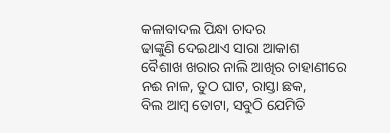କଳାବାଦଲ ପିନ୍ଧା ଚାଦର
ଢାଙ୍କୁଣି ଦେଇଥାଏ ସାରା ଆକାଶ
ବୈଶାଖ ଖରାର ନାଲି ଆଖିର ଚାହାଣୀରେ
ନଈ ନାଳ, ତୁଠ ଘାଟ, ରାସ୍ତା ଛକ,
ବିଲ ଆମ୍ବ ତୋଟା, ସବୁଠି ଯେମିତି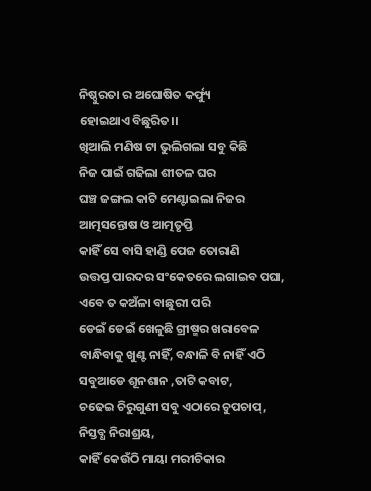ନିଷ୍ଠୁରତା ର ଅଘୋଷିତ କର୍ଫ୍ୟୁ
ହୋଇଥାଏ ବିଛୁରିତ।।
ଖିଆଲି ମଣିଷ ଟା ଭୁଲିଗଲା ସବୁ କିଛି
ନିଜ ପାଇଁ ଗଢିଲା ଶୀତଳ ଘର
ଘଞ୍ଚ ଜଙ୍ଗଲ କାଟି ମେଣ୍ଟାଇଲା ନିଜର
ଆତ୍ମସନ୍ତୋଷ ଓ ଆତ୍ମତୃପ୍ତି
କାହିଁ ସେ ବାସି ହାଣ୍ଡି ପେଜ ତୋରାଣି
ଉତ୍ତପ୍ତ ପାରଦର ସଂକେତରେ ଲଗାଇବ ପଘା,
ଏବେ ତ କଅଁଳା ବାଛୁରୀ ପରି
ଡେଇଁ ଡେଇଁ ଖେଳୁଛି ଗ୍ରୀଷ୍ମର ଖରାବେଳ
ବାନ୍ଧିବାକୁ ଖୁଣ୍ଟ ନାହିଁ, ବନ୍ଧାଳି ବି ନାହିଁ ଏଠି
ସବୁଆଡେ ଶୂନଶାନ ,ତାଟି କବାଟ,
ଚଢେଇ ଚିରୁଗୁଣୀ ସବୁ ଏଠାରେ ଚୁପଚାପ୍,
ନିସ୍ତବ୍ଧ ନିରାଶ୍ରୟ,
କାହିଁ କେଉଁଠି ମାୟା ମରୀଚିକାର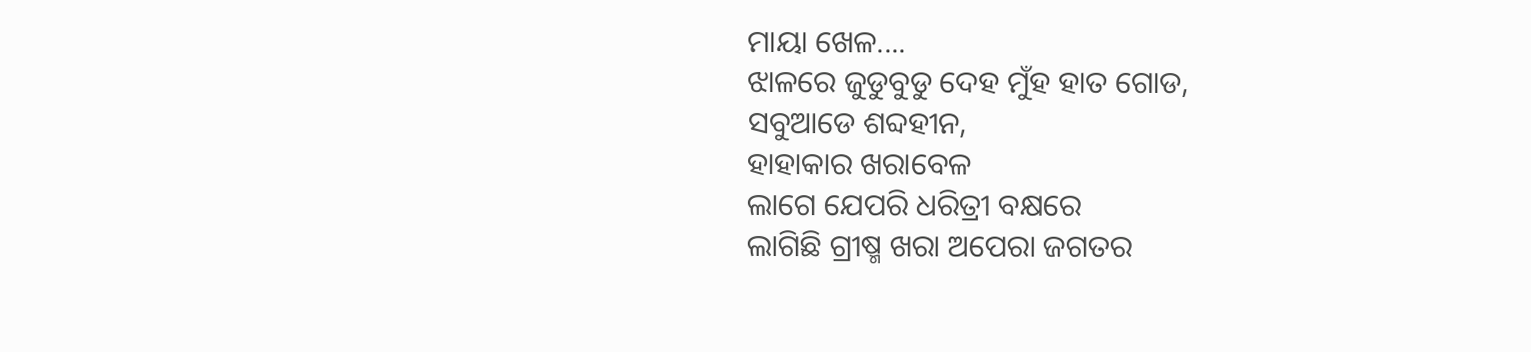ମାୟା ଖେଳ....
ଝାଳରେ ଜୁଡୁବୁଡୁ ଦେହ ମୁଁହ ହାତ ଗୋଡ,
ସବୁଆଡେ ଶବ୍ଦହୀନ,
ହାହାକାର ଖରାବେଳ
ଲାଗେ ଯେପରି ଧରିତ୍ରୀ ବକ୍ଷରେ
ଲାଗିଛି ଗ୍ରୀଷ୍ମ ଖରା ଅପେରା ଜଗତର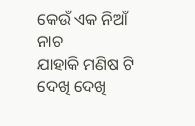କେଉଁ ଏକ ନିଆଁ ନାଚ
ଯାହାକି ମଣିଷ ଟି ଦେଖି ଦେଖି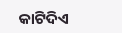କାଟିଦିଏ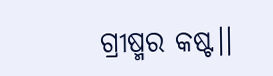ଗ୍ରୀଷ୍ମର କଷ୍ଟ।।